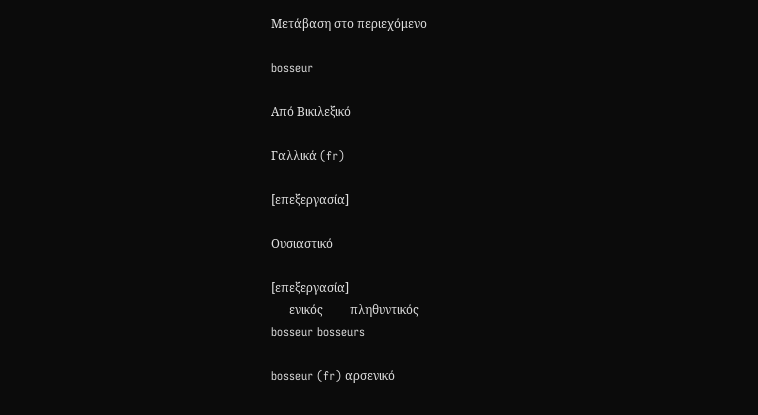Μετάβαση στο περιεχόμενο

bosseur

Από Βικιλεξικό

Γαλλικά (fr)

[επεξεργασία]

Ουσιαστικό

[επεξεργασία]
      ενικός         πληθυντικός
bosseur bosseurs

bosseur (fr) αρσενικό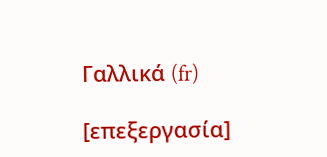Γαλλικά (fr)

[επεξεργασία]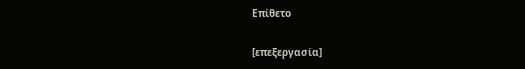Επίθετο

[επεξεργασία]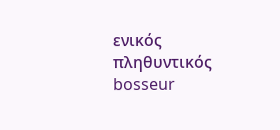ενικός         πληθυντικός
bosseur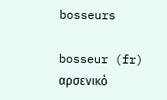bosseurs

bosseur (fr) αρσενικό